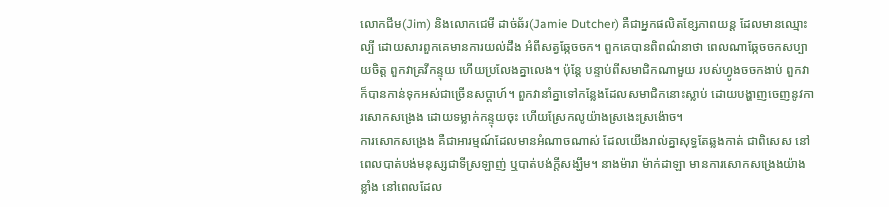លោកជីម(Jim) និងលោកជេមី ដាច់ឆ័រ(Jamie Dutcher) គឺជាអ្នកផលិតខ្សែភាពយន្ត ដែលមានឈ្មោះល្បី ដោយសារពួកគេមានការយល់ដឹង អំពីសត្វឆ្កែចចក។ ពួកគេបានពិពណ៌នាថា ពេលណាឆ្កែចចកសប្បាយចិត្ត ពួកវាគ្រវីកន្ទុយ ហើយប្រលែងគ្នាលេង។ ប៉ុន្តែ បន្ទាប់ពីសមាជិកណាមួយ របស់ហ្វូងចចកងាប់ ពួកវាក៏បានកាន់ទុកអស់ជាច្រើនសប្តាហ៍។ ពួកវានាំគ្នាទៅកន្លែងដែលសមាជិកនោះស្លាប់ ដោយបង្ហាញចេញនូវការសោកសង្រេង ដោយទម្លាក់កន្ទុយចុះ ហើយស្រែកលូយ៉ាងស្រងេះស្រង៉ោច។
ការសោកសង្រេង គឺជាអារម្មណ៍ដែលមានអំណាចណាស់ ដែលយើងរាល់គ្នាសុទ្ធតែឆ្លងកាត់ ជាពិសេស នៅពេលបាត់បង់មនុស្សជាទីស្រឡាញ់ ឬបាត់បង់ក្តីសង្ឃឹម។ នាងម៉ារា ម៉ាក់ដាឡា មានការសោកសង្រេងយ៉ាងខ្លាំង នៅពេលដែល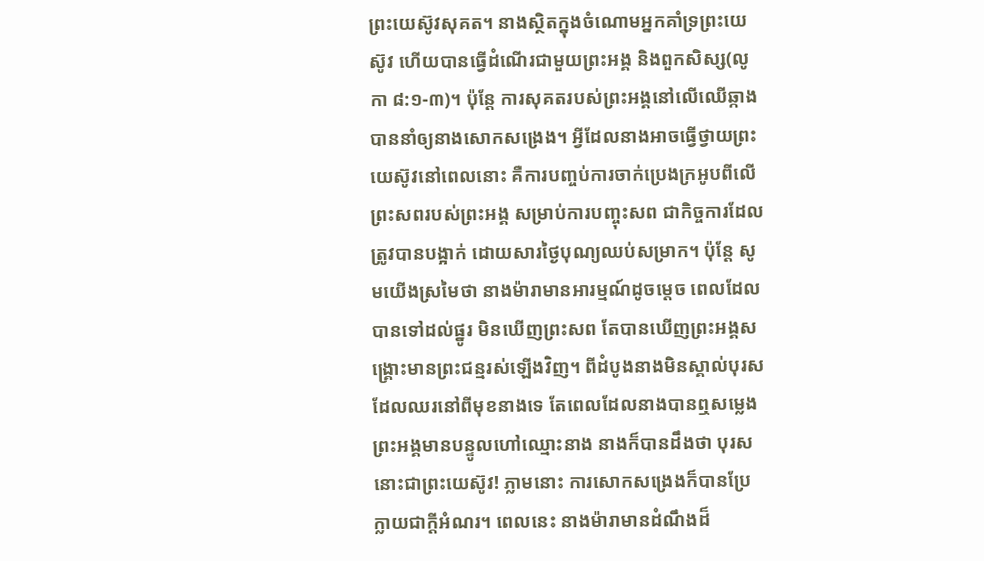ព្រះយេស៊ូវសុគត។ នាងស្ថិតក្នុងចំណោមអ្នកគាំទ្រព្រះយេស៊ូវ ហើយបានធ្វើដំណើរជាមួយព្រះអង្គ និងពួកសិស្ស(លូកា ៨:១-៣)។ ប៉ុន្តែ ការសុគតរបស់ព្រះអង្គនៅលើឈើឆ្កាង បាននាំឲ្យនាងសោកសង្រេង។ អ្វីដែលនាងអាចធ្វើថ្វាយព្រះយេស៊ូវនៅពេលនោះ គឺការបញ្ចប់ការចាក់ប្រេងក្រអូបពីលើព្រះសពរបស់ព្រះអង្គ សម្រាប់ការបញ្ចុះសព ជាកិច្ចការដែលត្រូវបានបង្អាក់ ដោយសារថ្ងៃបុណ្យឈប់សម្រាក។ ប៉ុន្តែ សូមយើងស្រមៃថា នាងម៉ារាមានអារម្មណ៍ដូចម្តេច ពេលដែលបានទៅដល់ផ្នូរ មិនឃើញព្រះសព តែបានឃើញព្រះអង្គសង្រ្គោះមានព្រះជន្មរស់ឡើងវិញ។ ពីដំបូងនាងមិនស្គាល់បុរសដែលឈរនៅពីមុខនាងទេ តែពេលដែលនាងបានឮសម្លេងព្រះអង្គមានបន្ទូលហៅឈ្មោះនាង នាងក៏បានដឹងថា បុរសនោះជាព្រះយេស៊ូវ! ភ្លាមនោះ ការសោកសង្រេងក៏បានប្រែក្លាយជាក្តីអំណរ។ ពេលនេះ នាងម៉ារាមានដំណឹងដ៏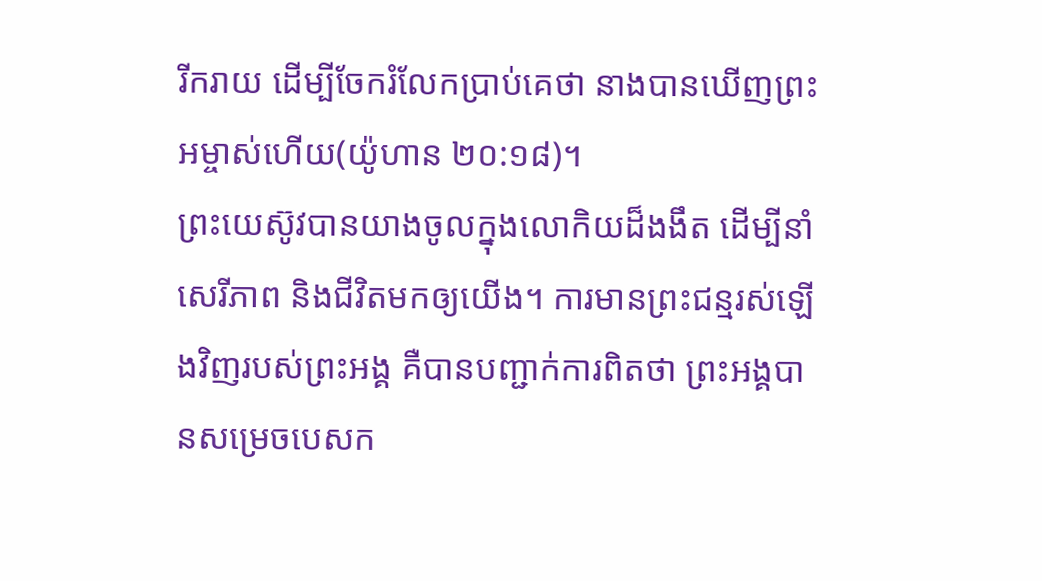រីករាយ ដើម្បីចែករំលែកប្រាប់គេថា នាងបានឃើញព្រះអម្ចាស់ហើយ(យ៉ូហាន ២០:១៨)។
ព្រះយេស៊ូវបានយាងចូលក្នុងលោកិយដ៏ងងឹត ដើម្បីនាំសេរីភាព និងជីវិតមកឲ្យយើង។ ការមានព្រះជន្មរស់ឡើងវិញរបស់ព្រះអង្គ គឺបានបញ្ជាក់ការពិតថា ព្រះអង្គបានសម្រេចបេសក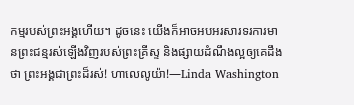កម្មរបស់ព្រះអង្គហើយ។ ដូចនេះ យើងក៏អាចអបអរសារទរការមានព្រះជន្មរស់ឡើងវិញរបស់ព្រះគ្រីស្ទ និងផ្សាយដំណឹងល្អឲ្យគេដឹងថា ព្រះអង្គជាព្រះដ៏រស់! ហាលេលូយ៉ា!—Linda Washington